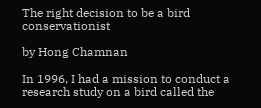The right decision to be a bird conservationist

by Hong Chamnan

In 1996, I had a mission to conduct a research study on a bird called the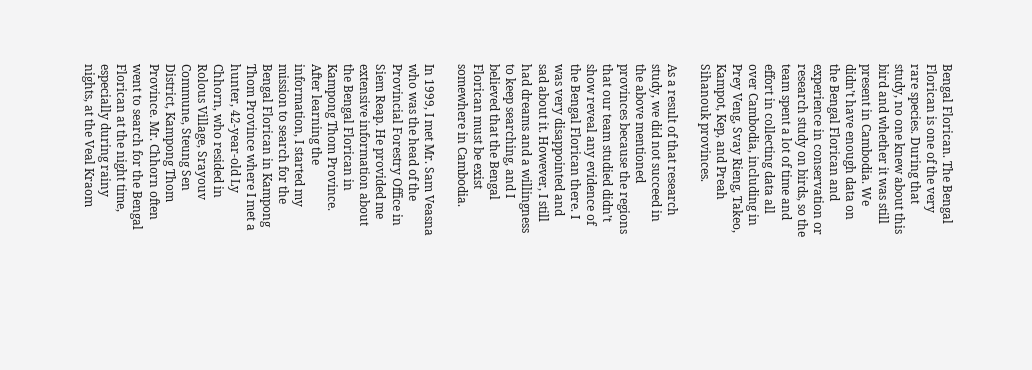Bengal Florican. The Bengal Florican is one of the very rare species. During that study, no one knew about this bird and whether it was still present in Cambodia. We didn’t have enough data on the Bengal Florican and experience in conservation or research study on birds, so the team spent a lot of time and effort in collecting data all over Cambodia, including in Prey Veng, Svay Rieng, Takeo, Kampot, Kep, and Preah Sihanouk provinces.

As a result of that research study, we did not succeed in the above mentioned provinces because the regions that our team studied didn’t show reveal any evidence of the Bengal Florican there. I was very disappointed and sad about it. However, I still had dreams and a willingness to keep searching, and I believed that the Bengal Florican must be exist somewhere in Cambodia.

In 1999, I met Mr. Sam Veasna who was the head of the Provincial Forestry Office in Siem Reap. He provided me extensive information about the Bengal Florican in Kampong Thom Province. After learning the information, I started my mission to search for the Bengal Florican in Kampong Thom Province where I met a hunter, 42-year-old Ly Chhorn, who resided in Rolous Village, Srayouv Commune, Steung Sen District, Kampong Thom Province. Mr. Chhorn often went to search for the Bengal Florican at the night time, especially during rainy nights, at the Veal Kraom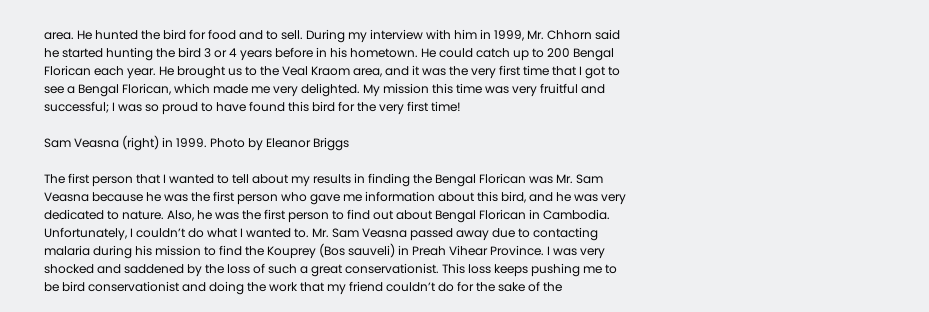area. He hunted the bird for food and to sell. During my interview with him in 1999, Mr. Chhorn said he started hunting the bird 3 or 4 years before in his hometown. He could catch up to 200 Bengal Florican each year. He brought us to the Veal Kraom area, and it was the very first time that I got to see a Bengal Florican, which made me very delighted. My mission this time was very fruitful and successful; I was so proud to have found this bird for the very first time!

Sam Veasna (right) in 1999. Photo by Eleanor Briggs

The first person that I wanted to tell about my results in finding the Bengal Florican was Mr. Sam Veasna because he was the first person who gave me information about this bird, and he was very dedicated to nature. Also, he was the first person to find out about Bengal Florican in Cambodia. Unfortunately, I couldn’t do what I wanted to. Mr. Sam Veasna passed away due to contacting malaria during his mission to find the Kouprey (Bos sauveli) in Preah Vihear Province. I was very shocked and saddened by the loss of such a great conservationist. This loss keeps pushing me to be bird conservationist and doing the work that my friend couldn’t do for the sake of the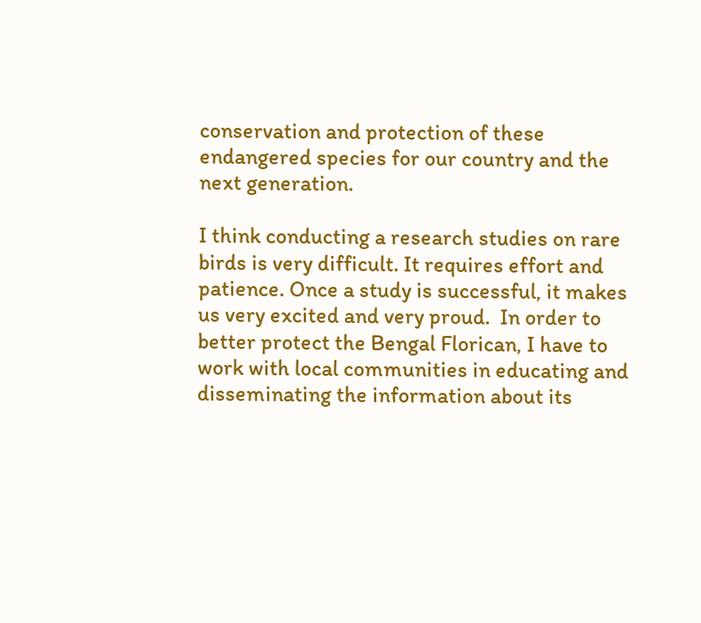conservation and protection of these endangered species for our country and the next generation.

I think conducting a research studies on rare birds is very difficult. It requires effort and patience. Once a study is successful, it makes us very excited and very proud.  In order to better protect the Bengal Florican, I have to work with local communities in educating and disseminating the information about its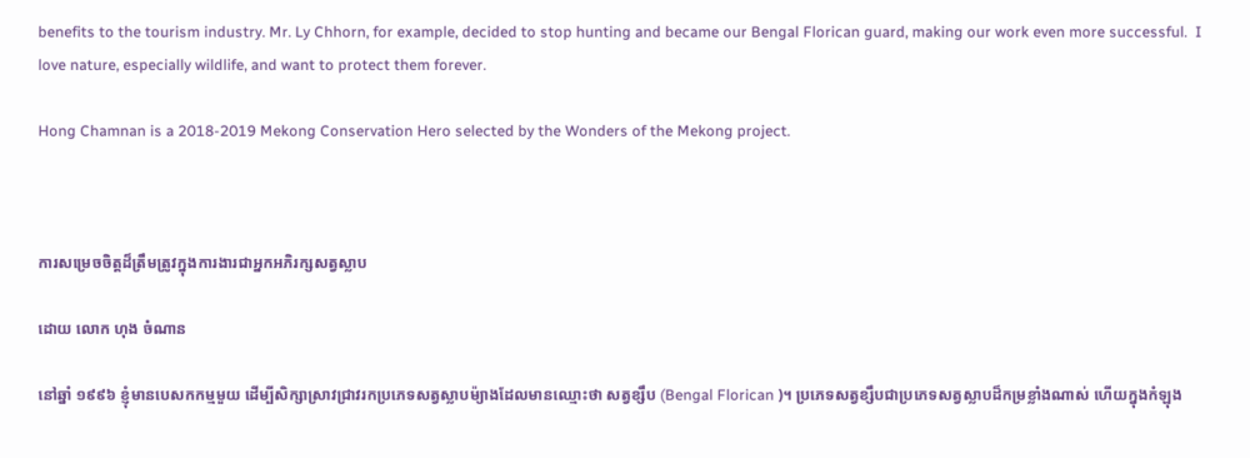benefits to the tourism industry. Mr. Ly Chhorn, for example, decided to stop hunting and became our Bengal Florican guard, making our work even more successful.  I love nature, especially wildlife, and want to protect them forever.

Hong Chamnan is a 2018-2019 Mekong Conservation Hero selected by the Wonders of the Mekong project.



ការសម្រេចចិត្តដ៏ត្រឹមត្រូវក្នុងការងារជាអ្នកអភិរក្សសត្វស្លាប

ដោយ លោក ហុង ចំណាន

នៅឆ្នាំ ១៩៩៦ ខ្ញុំមានបេសកកម្មមួយ ដើម្បីសិក្សាស្រាវជ្រាវរកប្រភេទសត្វស្លាបម៉្យាងដែលមានឈ្មោះថា សត្វខ្សឹប (Bengal Florican )។ ប្រភេទសត្វខ្សឹបជាប្រភេទសត្វស្លាបដ៏កម្រខ្លាំងណាស់ ហើយក្នុងកំឡុង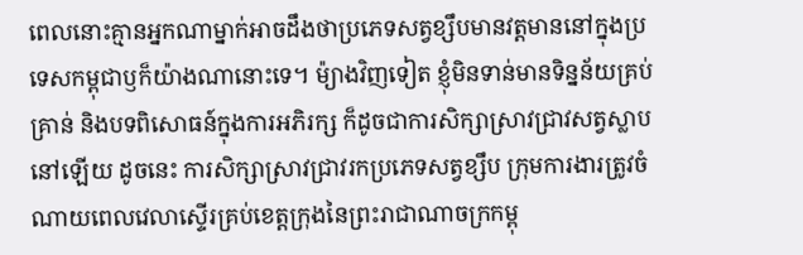ពេលនោះគ្មានអ្នកណាម្នាក់អាចដឹងថាប្រភេទសត្វខ្សឹបមានវត្តមាននៅក្នុងប្រទេសកម្ពុជាឫក៏យ៉ាងណានោះទេ។ ម៉្យាងវិញទៀត ខ្ញុំមិនទាន់មានទិន្នន័យគ្រប់គ្រាន់ និងបទពិសោធន៍ក្នុងការអភិរក្ស ក៏ដូចជាការសិក្សាស្រាវជ្រាវសត្វស្លាបនៅឡើយ ដូចនេះ ការសិក្សាស្រាវជ្រាវរកប្រភេទសត្វខ្សឹប ក្រុមការងារត្រូវចំណាយពេលវេលាស្ទើរគ្រប់ខេត្តក្រុងនៃព្រះរាជាណាចក្រកម្ពុ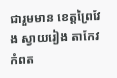ជារួមមាន ខេត្តព្រៃវែង ស្វាយរៀង តាកែវ  កំពត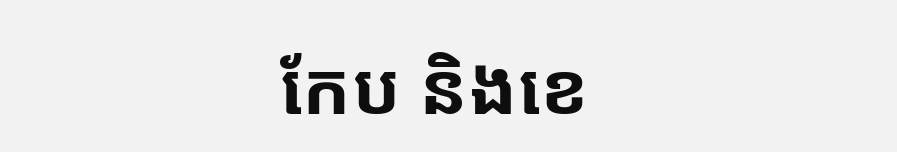កែប និងខេ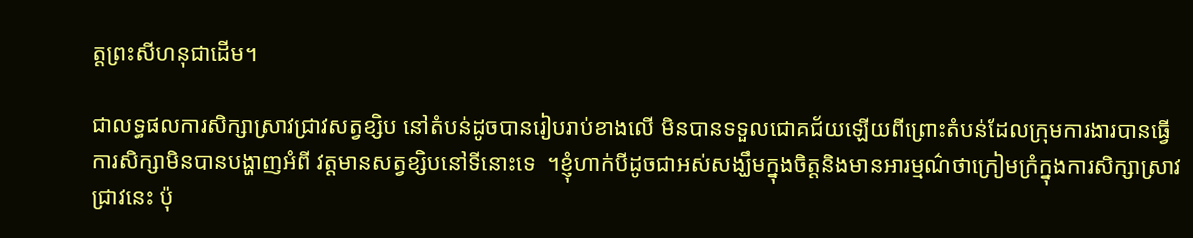ត្តព្រះសីហនុជាដើម។

ជាលទ្ធផលការសិក្សាស្រាវជ្រាវសត្វខ្សិប នៅតំបន់ដូចបានរៀបរាប់ខាងលើ មិនបានទទួលជោគជ័យឡើយពីព្រោះតំបន់ដែលក្រុមការងារបានធ្វើការសិក្សាមិនបានបង្ហាញអំពី វត្តមានសត្វខ្សិបនៅទីនោះទេ  ។ខ្ញុំហាក់បីដូចជាអស់សង្ឃឹមក្នុងចិត្តនិងមានអារម្មណ៌ថាក្រៀមក្រំក្នុងការសិក្សាស្រាវជ្រាវនេះ ប៉ុ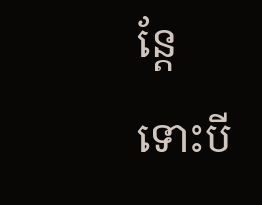ន្តែទោះបី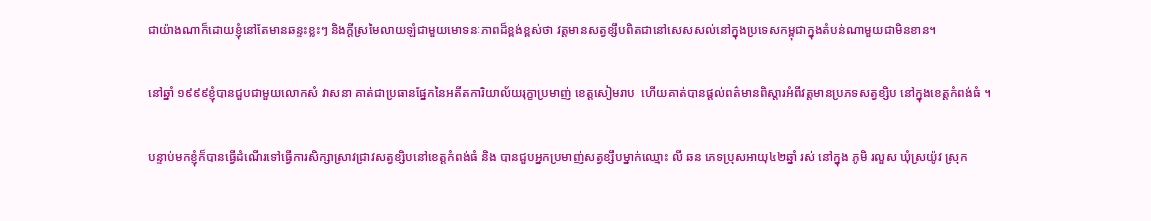ជាយ៉ាងណាក៏ដោយខ្ញុំនៅតែមានឆន្ទះខ្លះៗ និងក្តីស្រមៃលាយឡំជាមួយមោទនៈភាពដ៏ខ្ពង់ខ្ពស់ថា វត្តមានសត្វខ្សឹបពិតជានៅសេសសល់នៅក្នុងប្រទេសកម្ពុជាក្នុងតំបន់ណាមួយជាមិនខាន។

នៅឆ្នាំ ១៩៩៩ខ្ញុំបានជួបជាមួយលោកសំ វាសនា គាត់ជាប្រធានផ្នែកនៃអតីតការិយាល័យរុក្ខាប្រមាញ់ ខេត្តសៀមរាប  ហើយគាត់បានផ្តល់ពត៌មានពិស្តារអំពីវត្តមានប្រភទសត្វខ្សិប នៅក្នុងខេត្តកំពង់ធំ ។

បន្ទាប់មកខ្ញុំក៏បានធ្វើដំណើរទៅធ្វើការសិក្សាស្រាវជ្រាវសត្វខ្សិបនៅខេត្តកំពង់ធំ និង បានជួបអ្នកប្រមាញ់សត្វខ្សឹបម្នាក់ឈ្មោះ លី ឆន ភេទប្រុសអាយុ៤២ឆ្នាំ រស់ នៅក្នុង ភូមិ រលួស ឃុំស្រយ៉ូវ ស្រុក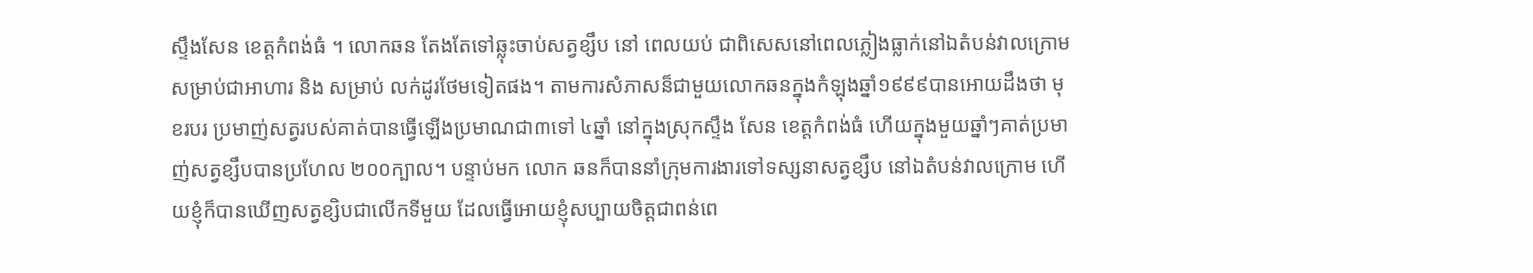ស្ទឹងសែន ខេត្តកំពង់ធំ ។ លោកឆន តែងតែទៅឆ្លុះចាប់សត្វខ្សឹប នៅ ពេលយប់ ជាពិសេសនៅពេលភ្លៀងធ្លាក់នៅឯតំបន់វាលក្រោមសម្រាប់ជាអាហារ និង សម្រាប់ លក់ដូរថែមទៀតផង។ តាមការសំភាសន៏ជាមួយលោកឆនក្នុងកំឡុងឆ្នាំ១៩៩៩បានអោយដឹងថា មុខរបរ ប្រមាញ់សត្វរបស់គាត់បានធ្វើឡើងប្រមាណជា៣ទៅ ៤ឆ្នាំ នៅក្នុងស្រុកស្ទឹង សែន ខេត្តកំពង់ធំ ហើយក្នុងមួយឆ្នាំៗគាត់ប្រមាញ់សត្វខ្សឹបបានប្រហែល ២០០ក្បាល។ បន្ទាប់មក លោក ឆនក៏បាននាំក្រុមការងារទៅទស្សនាសត្វខ្សឹប នៅឯតំបន់វាលក្រោម ហើយខ្ញុំក៏បានឃើញសត្វខ្សិបជាលើកទីមួយ ដែលធ្វើអោយខ្ញុំសប្បាយចិត្តជាពន់ពេ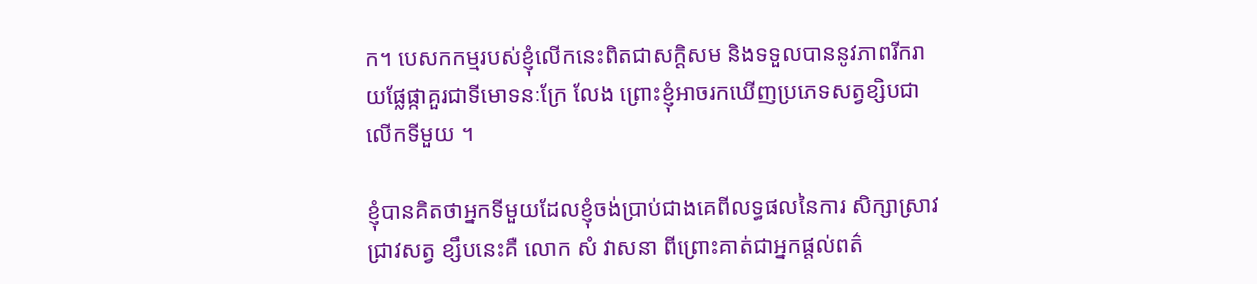ក។ បេសកកម្មរបស់ខ្ញុំលើកនេះពិតជាសក្តិសម និងទទួលបាននូវភាពរីករាយផ្លែផ្កាគួរជាទីមោទនៈក្រែ លែង ព្រោះខ្ញុំអាចរកឃើញប្រភេទសត្វខ្សិបជាលើកទីមួយ ។

ខ្ញុំបានគិតថាអ្នកទីមួយដែលខ្ញុំចង់ប្រាប់ជាងគេពីលទ្ធផលនៃការ សិក្សាស្រាវជ្រាវសត្វ ខ្សឹបនេះគឺ លោក សំ វាសនា ពីព្រោះគាត់ជាអ្នកផ្តល់ពត៌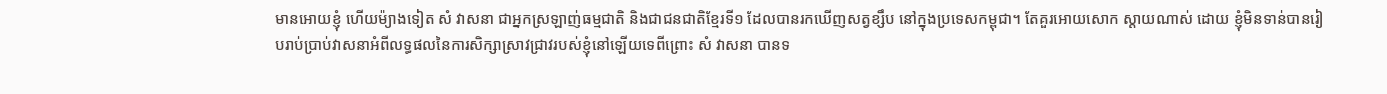មានអោយខ្ញុំ ហើយម៉្យាងទៀត សំ វាសនា ជាអ្នកស្រឡាញ់ធម្មជាតិ និងជាជនជាតិខ្មែរទី១ ដែលបានរកឃើញសត្វខ្សឹប នៅក្នុងប្រទេសកម្ពុជា។ តែគួរអោយសោក ស្តាយណាស់ ដោយ ខ្ញុំមិនទាន់បានរៀបរាប់ប្រាប់វាសនាអំពីលទ្ធផលនៃការសិក្សាស្រាវជ្រាវរបស់ខ្ញុំនៅឡើយទេពីព្រោះ សំ វាសនា បានទ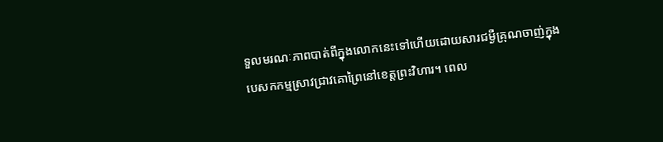ទួលមរណៈភាពបាត់ពីក្នុងលោកនេះទៅហើយដោយសារជម្ងឺគ្រុណចាញ់ក្នុងបេសកកម្មស្រាវជ្រាវគោព្រៃនៅខេត្តព្រះវិហារ។ ពេល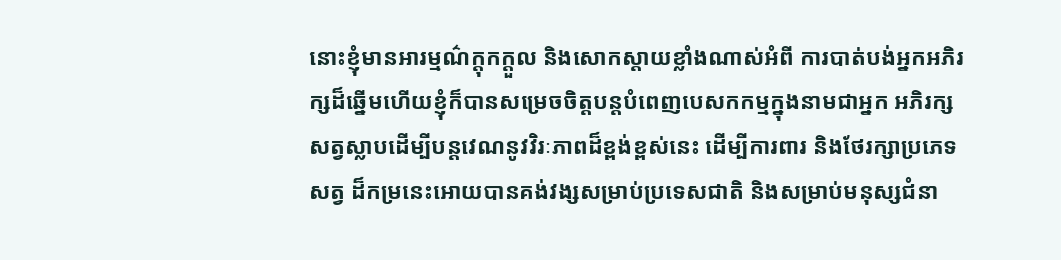នោះខ្ញុំមានអារម្មណ៌ក្តុកក្តួល និងសោកស្តាយខ្លាំងណាស់អំពី ការបាត់បង់អ្នកអភិរក្សដ៏ឆ្នើមហើយខ្ញុំក៏បានសម្រេចចិត្តបន្តបំពេញបេសកកម្មក្នុងនាមជាអ្នក អភិរក្សសត្វស្លាបដើម្បីបន្តវេណនូវវិរៈភាពដ៏ខ្ពង់ខ្ពស់នេះ ដើម្បីការពារ និងថែរក្សាប្រភេទសត្វ ដ៏កម្រនេះអោយបានគង់វង្សសម្រាប់ប្រទេសជាតិ និងសម្រាប់មនុស្សជំនា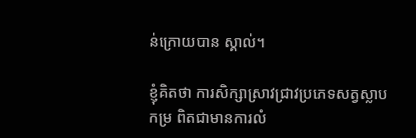ន់ក្រោយបាន ស្គាល់។

ខ្ញុំគិតថា ការសិក្សាស្រាវជ្រាវប្រភេទសត្វស្លាបកម្រ ពិតជាមានការលំ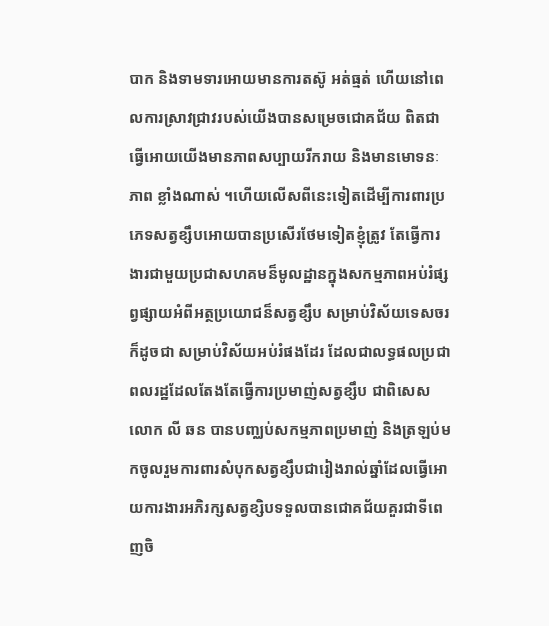បាក និងទាមទារអោយមានការតស៊ូ អត់ធ្មត់ ហើយនៅពេលការស្រាវជ្រាវរបស់យើងបានសម្រេចជោគជ័យ ពិតជាធ្វើអោយយើងមានភាពសប្បាយរីករាយ និងមានមោទនៈភាព ខ្លាំងណាស់ ។ហើយលើសពីនេះទៀតដើម្បីការពារប្រភេទសត្វខ្សឹបអោយបានប្រសើរថែមទៀតខ្ញុំត្រូវ តែធ្វើការងារជាមួយប្រជាសហគមន៏មូលដ្ឋានក្នុងសកម្មភាពអប់រំផ្សព្វផ្សាយអំពីអត្ថប្រយោជន៏សត្វខ្សឹប សម្រាប់វិស័យទេសចរក៏ដូចជា សម្រាប់វិស័យអប់រំផងដែរ ដែលជាលទ្ធផលប្រជាពលរដ្ឋដែលតែងតែធ្វើការប្រមាញ់សត្វខ្សឹប ជាពិសេសលោក លី ឆន បានបញ្ឈប់សកម្មភាពប្រមាញ់ និងត្រឡប់មកចូលរួមការពារសំបុកសត្វខ្សឹបជារៀងរាល់ឆ្នាំដែលធ្វើអោយការងារអភិរក្សសត្វខ្សិបទទួលបានជោគជ័យគួរជាទីពេញចិ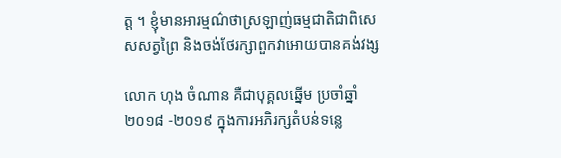ត្ត ។ ខ្ញុំមានអារម្មណ៌ថាស្រឡាញ់ធម្មជាតិជាពិសេសសត្វព្រៃ និងចង់ថែរក្សាពួកវាអោយបានគង់វង្ស

លោក ហុង ចំណាន គឺជាបុគ្គលឆ្នើម ប្រចាំឆ្នាំ២០១៨ -២០១៩ ក្នុងការអភិរក្សតំបន់ទន្លេ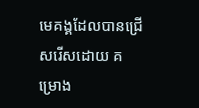មេគង្គដែលបានជ្រើសរើសដោយ គម្រោង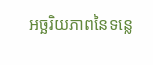អច្ឆរិយភាពនៃទន្លេ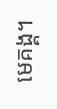មេគង្គ។